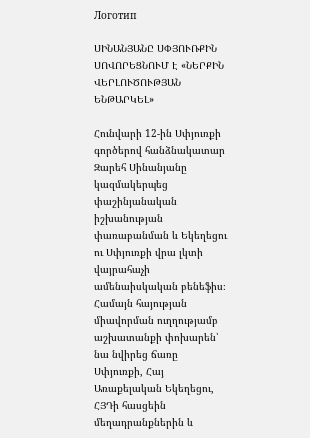Логотип

ՍԻՆԱՆՅԱՆԸ ՍՓՅՈՒՌՔԻՆ ՍՈՎՈՐԵՑՆՈՒՄ Է «ՆԵՐՔԻՆ ՎԵՐԼՈՒԾՈՒԹՅԱՆ ԵՆԹԱՐԿԵԼ»

Հունվարի 12-ին Սփյուռքի գործերով հանձնակատար Զարեհ Սինանյանը կազմակերպեց փաշինյանական իշխանության փառաբանման և Եկեղեցու ու Սփյուռքի վրա լկտի վայրահաչի ամենաիսկական բենեֆիս։ Համայն հայության միավորման ուղղությամբ աշխատանքի փոխարեն՝ նա նվիրեց ճառը Սփյուռքի, Հայ Առաքելական Եկեղեցու, ՀՅԴի հասցեին մեղադրանքներին և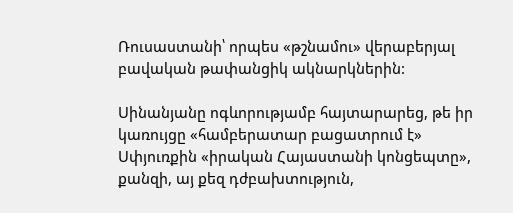Ռուսաստանի՝ որպես «թշնամու» վերաբերյալ բավական թափանցիկ ակնարկներին:

Սինանյանը ոգևորությամբ հայտարարեց, թե իր կառույցը «համբերատար բացատրում է» Սփյուռքին «իրական Հայաստանի կոնցեպտը», քանզի, այ քեզ դժբախտություն,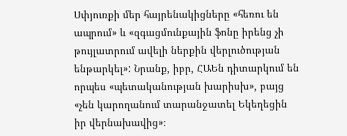Սփյուռքի մեր հայրենակիցները «հեռու են ապրում» և «զգացմունքային ֆոնը իրենց չի թույլատրում ավելի ներքին վերլուծության ենթարկել»: Նրանք, իբր, ՀԱԵն դիտարկում են որպես «պետականության խարիսխ», բայց «չեն կարողանում տարանջատել Եկեղեցին իր վերնախավից»։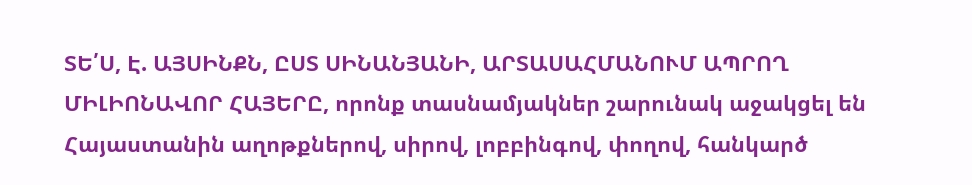ՏԵ՛Ս, Է. ԱՅՍԻՆՔՆ, ԸՍՏ ՍԻՆԱՆՅԱՆԻ, ԱՐՏԱՍԱՀՄԱՆՈՒՄ ԱՊՐՈՂ ՄԻԼԻՈՆԱՎՈՐ ՀԱՅԵՐԸ, որոնք տասնամյակներ շարունակ աջակցել են Հայաստանին աղոթքներով, սիրով, լոբբինգով, փողով, հանկարծ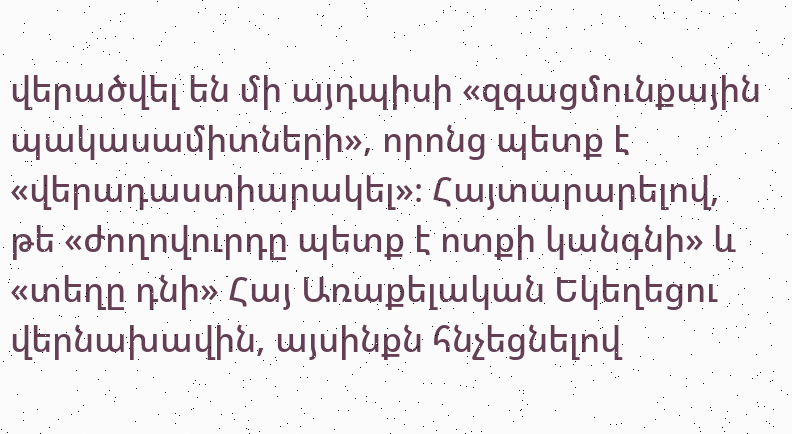վերածվել են մի այդպիսի «զգացմունքային պակասամիտների», որոնց պետք է «վերադաստիարակել»։ Հայտարարելով, թե «ժողովուրդը պետք է ոտքի կանգնի» և «տեղը դնի» Հայ Առաքելական Եկեղեցու վերնախավին, այսինքն հնչեցնելով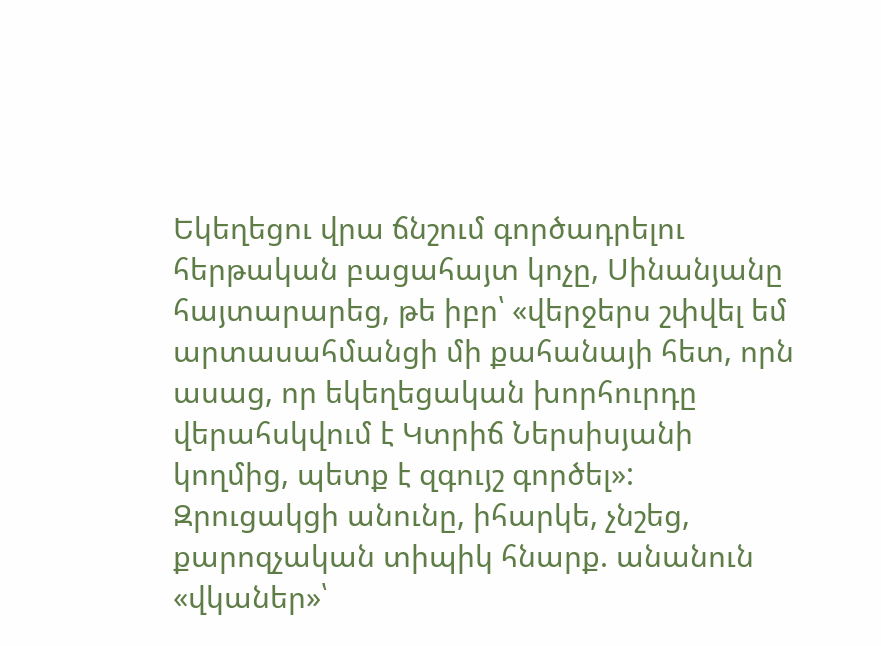Եկեղեցու վրա ճնշում գործադրելու հերթական բացահայտ կոչը, Սինանյանը հայտարարեց, թե իբր՝ «վերջերս շփվել եմ արտասահմանցի մի քահանայի հետ, որն ասաց, որ եկեղեցական խորհուրդը վերահսկվում է Կտրիճ Ներսիսյանի կողմից, պետք է զգույշ գործել»: Զրուցակցի անունը, իհարկե, չնշեց, քարոզչական տիպիկ հնարք. անանուն «վկաներ»՝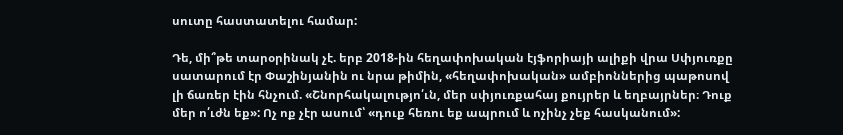սուտը հաստատելու համար:

Դե, մի՞թե տարօրինակ չէ. երբ 2018-ին հեղափոխական էյֆորիայի ալիքի վրա Սփյուռքը սատարում էր Փաշինյանին ու նրա թիմին, «հեղափոխական» ամբիոններից պաթոսով լի ճառեր էին հնչում. «Շնորհակալությո՛ւն, մեր սփյուռքահայ քույրեր և եղբայրներ։ Դուք մեր ո՛ւժն եք»: Ոչ ոք չէր ասում՝ «դուք հեռու եք ապրում և ոչինչ չեք հասկանում»: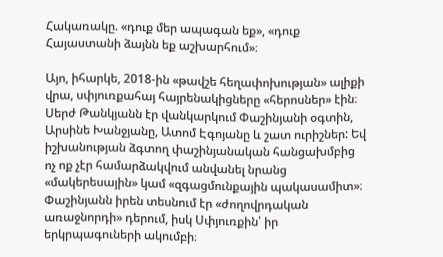Հակառակը. «դուք մեր ապագան եք», «դուք Հայաստանի ձայնն եք աշխարհում»։

Այո, իհարկե, 2018-ին «թավշե հեղափոխության» ալիքի վրա, սփյուռքահայ հայրենակիցները «հերոսներ» էին։ Սերժ Թանկյանն էր վանկարկում Փաշինյանի օգտին, Արսինե Խանջյանը, Ատոմ Էգոյանը և շատ ուրիշներ: Եվ իշխանության ձգտող փաշինյանական հանցախմբից ոչ ոք չէր համարձակվում անվանել նրանց «մակերեսային» կամ «զգացմունքային պակասամիտ»։ Փաշինյանն իրեն տեսնում էր «ժողովրդական առաջնորդի» դերում, իսկ Սփյուռքին՝ իր երկրպագուների ակումբի։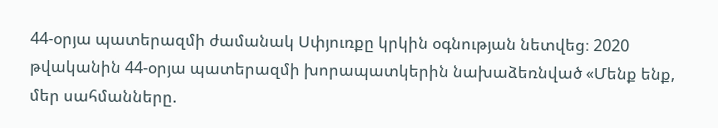44-օրյա պատերազմի ժամանակ Սփյուռքը կրկին օգնության նետվեց։ 2020 թվականին 44-օրյա պատերազմի խորապատկերին նախաձեռնված «Մենք ենք, մեր սահմանները.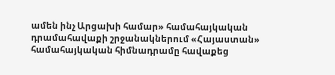ամեն ինչ Արցախի համար» համահայկական դրամահավաքի շրջանակներում «Հայաստան» համահայկական հիմնադրամը հավաքեց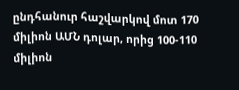ընդհանուր հաշվարկով մոտ 170 միլիոն ԱՄՆ դոլար, որից 100-110 միլիոն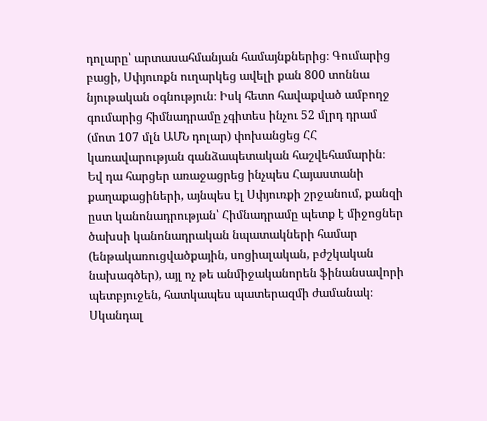դոլարը՝ արտասահմանյան համայնքներից։ Գումարից բացի, Սփյուռքն ուղարկեց ավելի քան 800 տոննա նյութական օգնություն։ Իսկ հետո հավաքված ամբողջ գումարից հիմնադրամը չգիտես ինչու 52 մլրդ դրամ (մոտ 107 մլն ԱՄՆ դոլար) փոխանցեց ՀՀ կառավարության գանձապետական հաշվեհամարին։ Եվ դա հարցեր առաջացրեց ինչպես Հայաստանի քաղաքացիների, այնպես էլ Սփյուռքի շրջանում, քանզի ըստ կանոնադրության՝ Հիմնադրամը պետք է միջոցներ ծախսի կանոնադրական նպատակների համար (ենթակառուցվածքային, սոցիալական, բժշկական նախագծեր), այլ ոչ թե անմիջականորեն ֆինանսավորի պետբյուջեն, հատկապես պատերազմի ժամանակ։ Սկանդալ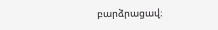բարձրացավ։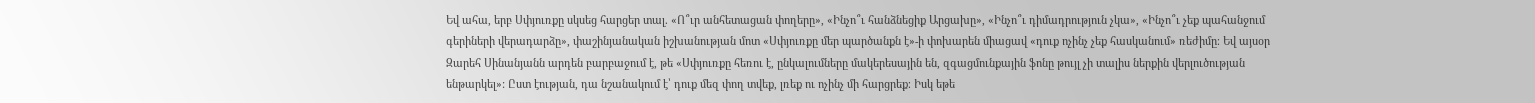Եվ ահա, երբ Սփյուռքը սկսեց հարցեր տալ. «Ո՞ւր անհետացան փողերը», «Ինչո՞ւ հանձնեցիք Արցախը», «Ինչո՞ւ դիմադրություն չկա», «Ինչո՞ւ չեք պահանջում գերիների վերադարձը», փաշինյանական իշխանության մոտ «Սփյուռքը մեր պարծանքն է»-ի փոխարեն միացավ «դուք ոչինչ չեք հասկանում» ռեժիմը։ Եվ այսօր Զարեհ Սինանյանն արդեն բարբաջում է, թե «Սփյուռքը հեռու է, ընկալումները մակերեսային են, զգացմունքային ֆոնը թույլ չի տալիս ներքին վերլուծության ենթարկել»: Ըստ էության, դա նշանակում է՝ դուք մեզ փող տվեք, լռեք ու ոչինչ մի հարցրեք։ Իսկ եթե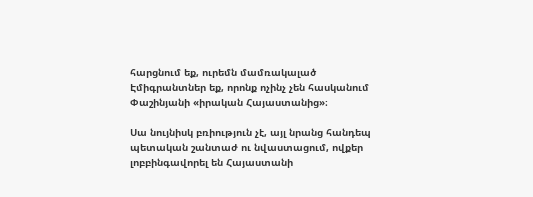հարցնում եք, ուրեմն մամռակալած Էմիգրանտներ եք, որոնք ոչինչ չեն հասկանում Փաշինյանի «իրական Հայաստանից»։

Սա նույնիսկ բռիություն չէ, այլ նրանց հանդեպ պետական շանտաժ ու նվաստացում, ովքեր լոբբինգավորել են Հայաստանի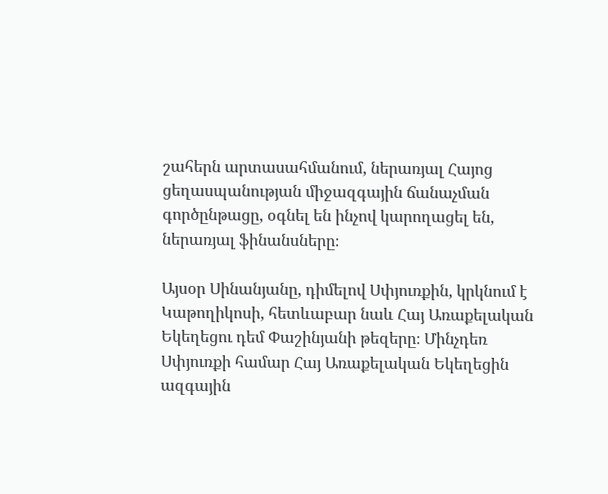շահերն արտասահմանում, ներառյալ Հայոց ցեղասպանության միջազգային ճանաչման գործընթացը, օգնել են ինչով կարողացել են, ներառյալ ֆինանսները։

Այսօր Սինանյանը, դիմելով Սփյուռքին, կրկնում է Կաթողիկոսի, հետևաբար նաև Հայ Առաքելական Եկեղեցու դեմ Փաշինյանի թեզերը։ Մինչդեռ Սփյուռքի համար Հայ Առաքելական Եկեղեցին ազգային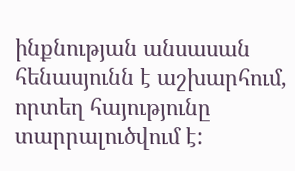ինքնության անսասան հենասյունն է աշխարհում, որտեղ հայությունը տարրալուծվում է: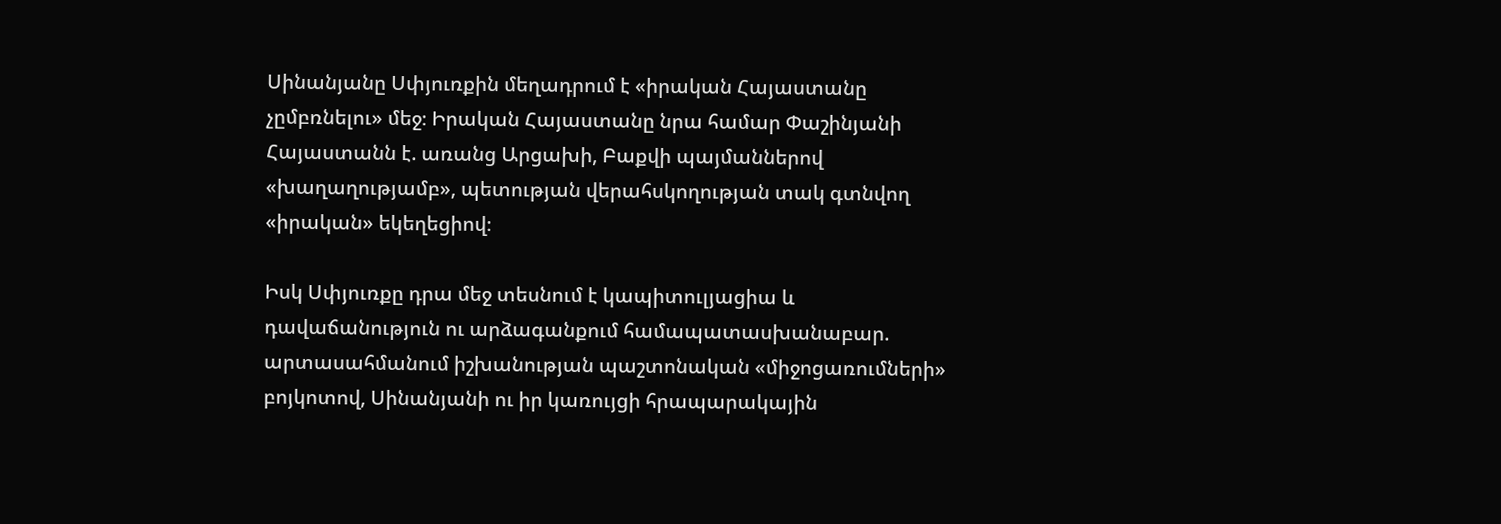Սինանյանը Սփյուռքին մեղադրում է «իրական Հայաստանը չըմբռնելու» մեջ։ Իրական Հայաստանը նրա համար Փաշինյանի Հայաստանն է. առանց Արցախի, Բաքվի պայմաններով «խաղաղությամբ», պետության վերահսկողության տակ գտնվող «իրական» եկեղեցիով։

Իսկ Սփյուռքը դրա մեջ տեսնում է կապիտուլյացիա և դավաճանություն ու արձագանքում համապատասխանաբար. արտասահմանում իշխանության պաշտոնական «միջոցառումների» բոյկոտով, Սինանյանի ու իր կառույցի հրապարակային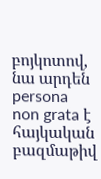բոյկոտով, նա արդեն persona non grata է հայկական բազմաթիվ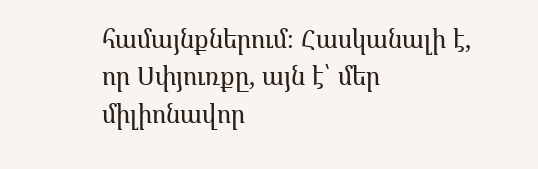համայնքներում։ Հասկանալի է, որ Սփյուռքը, այն է՝ մեր միլիոնավոր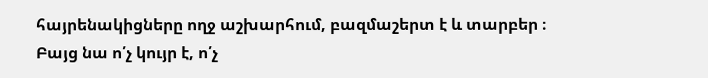հայրենակիցները ողջ աշխարհում, բազմաշերտ է և տարբեր ։ Բայց նա ո՛չ կույր է, ո՛չ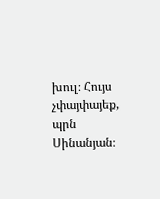խուլ։ Հույս չփայփայեք, պրն Սինանյան։